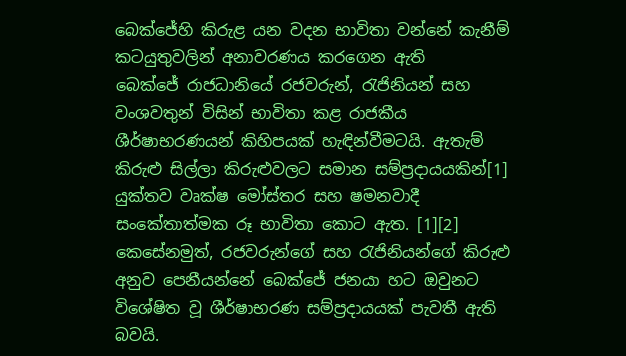බෙක්ජේහි කිරුළ යන වදන භාවිතා වන්නේ කැනීම් කටයුතුවලින් අනාවරණය කරගෙන ඇති බෙක්ජේ ‍රාජධානියේ රජවරුන්, රැජිනියන් සහ වංශවතුන් විසින් භාවිතා කළ රාජකීය ශීර්ෂාභරණයන් කිහිපයක් හැඳින්වීමටයි. ඇතැම් කිරුළු සිල්ලා කිරුළුවලට සමාන සම්ප්‍රදායයකින්[1] යුක්තව වෘක්ෂ මෝස්තර සහ ෂමනවාදී සංකේතාත්මක රූ භාවිතා කොට ඇත. [1][2] කෙසේනමුත්, රජවරුන්ගේ සහ රැජිනියන්ගේ කිරුළු අනුව පෙනීයන්නේ බෙක්ජේ ජනයා හට ඔවුනට විශේෂිත වූ ශීර්ෂාභරණ සම්ප්‍රදායයක් පැවතී ඇති බවයි.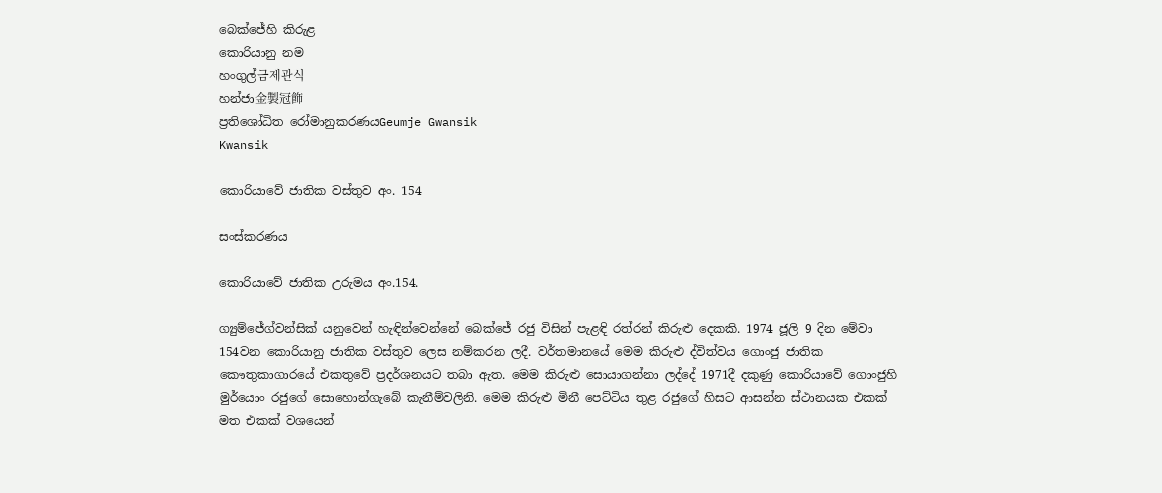බෙක්ජේහි කිරුළ
කොරියානු නම
හංගුල්금제관식
හන්ජා金製冠飾
ප්‍රතිශෝධිත රෝමානුකරණයGeumje Gwansik
Kwansik

කොරියාවේ ජාතික වස්තුව අං. 154

සංස්කරණය

කොරියාවේ ජාතික උරුමය අං.154.

ග්‍යුම්ජේග්වන්සික් යනුවෙන් හැඳින්වෙන්නේ බෙ‍ක්ජේ රජු විසින් පැළඳි රත්රන් කිරුළු දෙකකි. 1974 ජූලි 9 දින මේවා 154වන කොරියානු ජාතික වස්තුව ලෙස නම්කරන ලදී. වර්තමානයේ මෙම කිරුළු ද්විත්වය ගොංජු ජාතික කෞතුකාගාරයේ එකතුවේ ප්‍රදර්ශනයට තබා ඇත. මෙම කිරුළු සොයාගන්නා ලද්දේ 1971දී දකුණු කොරියාවේ ගොංජුහි මුර්යොං රජුගේ සොහොන්ගැබේ කැනීම්වලිනි. මෙම කිරුළු මිනී පෙට්ටිය තුළ රජුගේ හිසට ආසන්න ස්ථානයක එකක් මත එකක් වශයෙන්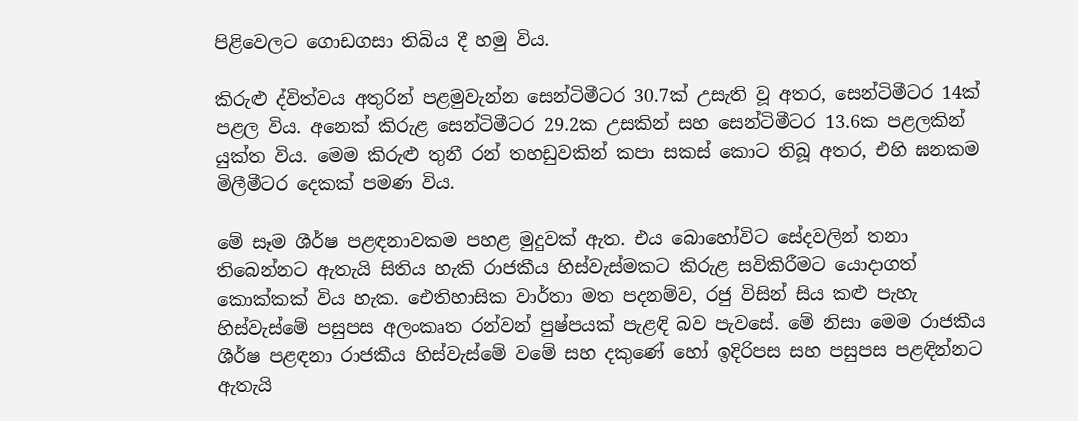පිළිවෙලට ගොඩගසා තිබිය දී හමු විය.

කිරුළු ද්විත්වය අතුරින් පළමුවැන්න සෙන්ටිමීටර 30.7ක් උසැති වූ අතර, සෙන්ටිමීටර 14ක් පළල විය. අනෙක් කිරුළ සෙන්ටිමීටර 29.2ක උසකින් සහ සෙන්ටිමීටර 13.6ක පළලකින් යුක්ත විය. මෙම කිරුළු තුනී රන් තහඩුවකින් කපා සකස් කොට තිබූ අතර, එහි ඝනකම මිලීමීටර දෙකක් පමණ විය.

මේ සෑම ශීර්ෂ පළඳනාවකම පහළ මුදුවක් ඇත. එය බොහෝවිට සේදවලින් තනා තිබෙන්නට ඇතැයි සිතිය හැකි රාජකීය හිස්වැස්මකට කිරුළ සවිකිරීමට යොදාගත් කොක්කක් විය හැක. ඓතිහාසික වාර්තා මත පදනම්ව, රජු විසින් සිය කළු පැහැ හිස්වැස්මේ පසුපස අලංකෘත රන්වන් පුෂ්පයක් පැළඳි බව පැවසේ. මේ නිසා මෙම රාජකීය ශීර්ෂ පළඳනා රාජකීය හිස්වැස්මේ වමේ සහ දකුණේ හෝ ඉදිරිපස සහ පසුපස පළඳින්නට ඇතැයි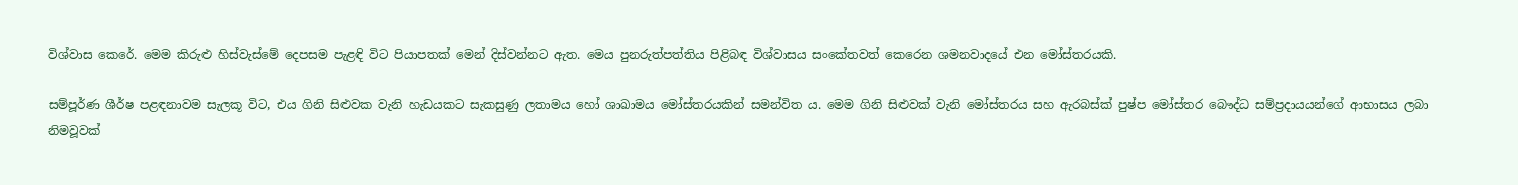විශ්වාස කෙරේ. මෙම කිරුළු හිස්වැස්මේ දෙපසම පැළඳි විට පියාපතක් මෙන් දිස්වන්නට ඇත. මෙය පුනරුත්පත්තිය පිළිබඳ විශ්වාසය සංකේතවත් කෙරෙන ශමනවාදයේ එන මෝස්තරයකි.

සම්පූර්ණ ශීර්ෂ පළඳනාවම සැලකූ විට, එය ගිනි සිළුවක වැනි හැඩයකට සැකසුණු ලතාමය හෝ ශාඛාමය මෝස්තරයකින් සමන්විත ය. මෙම ගිනි සිළුවක් වැනි මෝස්තරය සහ ඇරබස්ක් පුෂ්ප මෝස්තර බෞද්ධ සම්ප්‍රදායයන්ගේ ආභාසය ලබා නිමවූවක්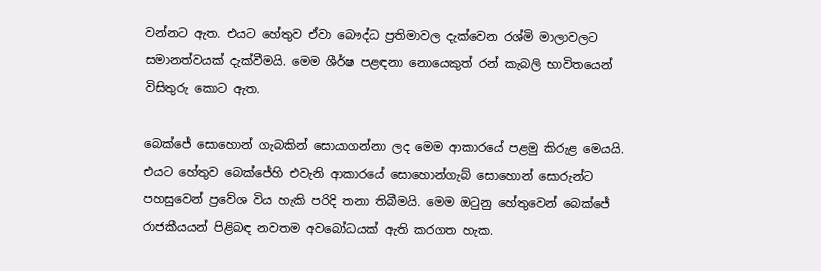වන්නට ඇත. එයට හේතුව ඒවා බෞද්ධ ප්‍රතිමාවල දැක්වෙන රශ්මි මාලාවලට සමානත්වයක් දැක්වීමයි. මෙම ශීර්ෂ පළඳනා නොයෙකුත් රන් කැබලි භාවිතයෙන් විසිතුරු කොට ඇත.

බෙක්ජේ සොහොන් ගැබකින් සොයාගන්නා ලද මෙම ආකාරයේ පළමු කිරුළ මෙයයි. එයට හේතුව බෙක්ජේහි එවැනි ආකාරයේ සොහොන්ගැබ් සොහොන් සොරුන්ට පහසුවෙන් ප්‍රවේශ විය හැකි පරිදි තනා තිබීමයි. මෙම ඔටුනු හේතුවෙන් බෙක්ජේ රාජකීයයන් පිළිබඳ නවතම අවබෝධයක් ඇති කරගත හැක.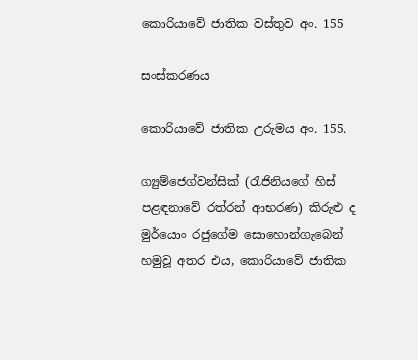කොරියාවේ ජාතික වස්තුව අං. 155

සංස්කරණය

කොරියාවේ ජාතික උරුමය අං. 155.

ග්‍යුම්ජෙග්වන්සික් (රැජිනියගේ හිස් පළඳනාවේ රත්රන් ආභරණ) කිරුළු ද මුර්යොං රජුගේම සොහොන්ගැබෙන් හමුවූ අතර එය, කොරියාවේ ජාතික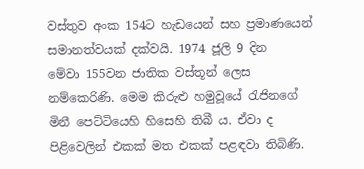වස්තුව අංක 154ට හැඩයෙන් සහ ප්‍රමාණයෙන් සමානත්වයක් දක්වයි. 1974 ජූලි 9 දින මේවා ‍155වන ජාතික වස්තූන් ලෙස නම්කෙරිණි. මෙම කිරුළු හමුවූයේ රැජිනගේ මිනී පෙට්ටියෙහි හිසෙහි තිබී ය. ඒවා ද පිළිවෙලින් එකක් මත එකක් පළඳවා තිබිණි‍.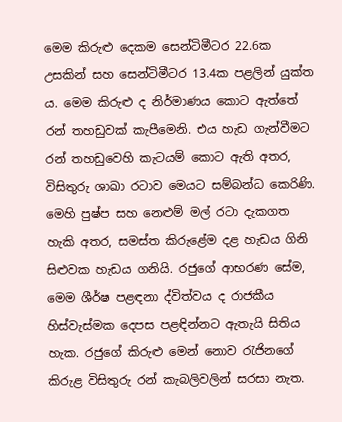මෙම කිරුළු දෙකම සෙන්ටිමීටර 22.6ක උසකින් සහ සෙන්ටිමීටර 13.4ක පළලින් යුක්ත ය. මෙම කිරුළු ද නිර්මාණය කොට ඇත්තේ රන් තහඩුවක් කැපීමෙනි. එය හැඩ ගැන්වීමට රන් තහඩුවෙහි කැටයම් කොට ඇති අතර, විසිතුරු ශාඛා රටාව මෙයට සම්බන්ධ කෙරිණි. මෙහි පුෂ්ප සහ නෙළුම් මල් රටා දැකගත හැකි අතර, සමස්ත කිරුළේම දළ හැඩය ගිනි සිළුවක හැඩය ගනියි. රජුගේ ආභරණ සේම, මෙම ශීර්ෂ පළඳනා ද්විත්වය ද රාජකීය හිස්වැස්මක දෙපස පළඳින්නට ඇතැයි සිතිය හැක. රජුගේ කිරුළු මෙන් නොව රැජිනගේ කිරුළ විසිතුරු රන් කැබලිවලින් සරසා නැත.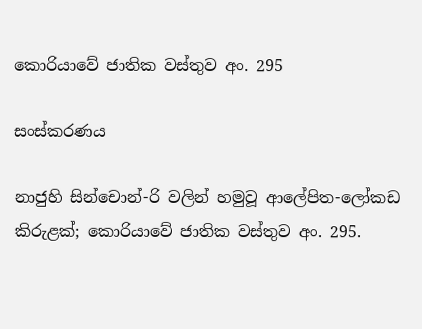කොරියාවේ ජාතික වස්තුව අං. 295

සංස්කරණය

නාජුහි සින්චොන්-රි වලින් හමුවූ ආලේපිත-ලෝකඩ කිරුළක්; කොරියාවේ ජාතික වස්තුව අං. 295.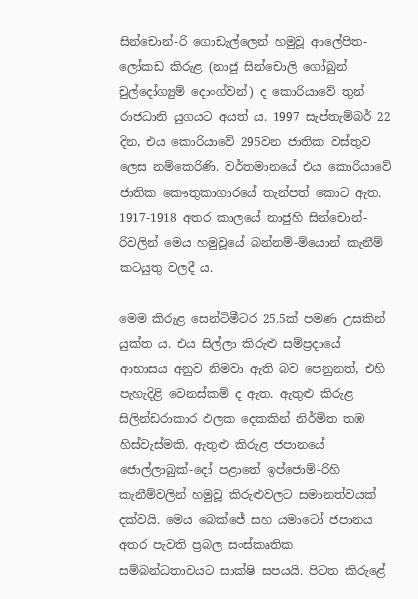සින්චොන්-රි ගොඩැල්ලෙන් හමුවූ ආලේපිත-ලෝකඩ කිරුළ (නාජු සින්චොලි ගෝබුන් චුල්දෝග්‍යුම් දොංග්වන්) ද කොරියාවේ තුන් රාජධානි යුගයට අයත් ය. 1997 සැප්තැම්බර් 22 දින, එය කොරියාවේ 295වන ජාතික වස්තුව ලෙස නම්කෙරිණි. වර්තමානයේ එය කොරියාවේ ජාතික කෞතුකාගාරයේ තැන්පත් කොට ඇත. 1917-1918 අතර කාලයේ නාජුහි සින්චොන්-රිවලින් මෙය හමුවූයේ බන්නම්-ම්යොන් කැනීම් කටයුතු වලදී ය.

මෙම කිරුළ සෙන්ටිමීටර 25.5ක් පමණ උසකින් යුක්ත ය. එය සිල්ලා කිරුළු සම්ප්‍රදායේ ආභාසය අනුව නිමවා ඇති බව පෙනුනත්, එහි පැහැදිළි වෙනස්කම් ද ඇත. ඇතුළු කිරුළ සිලින්ඩරාකාර ඵලක දෙකකින් නිර්මිත තඹ හිස්වැස්මකි. ඇතුළු කිරුළ ජපානයේ ජොල්ලාබුක්-දෝ පළාතේ ඉප්ජොම්-රිහි කැනීම්වලින් හමුවූ කිරුළුවලට සමානත්වයක් දක්වයි. මෙය බෙක්ජේ සහ යමාටෝ ජපානය අතර පැවති ප්‍රබල සංස්කෘතික සම්බන්ධතාවයට සාක්ෂි සපයයි. පිටත කිරුළේ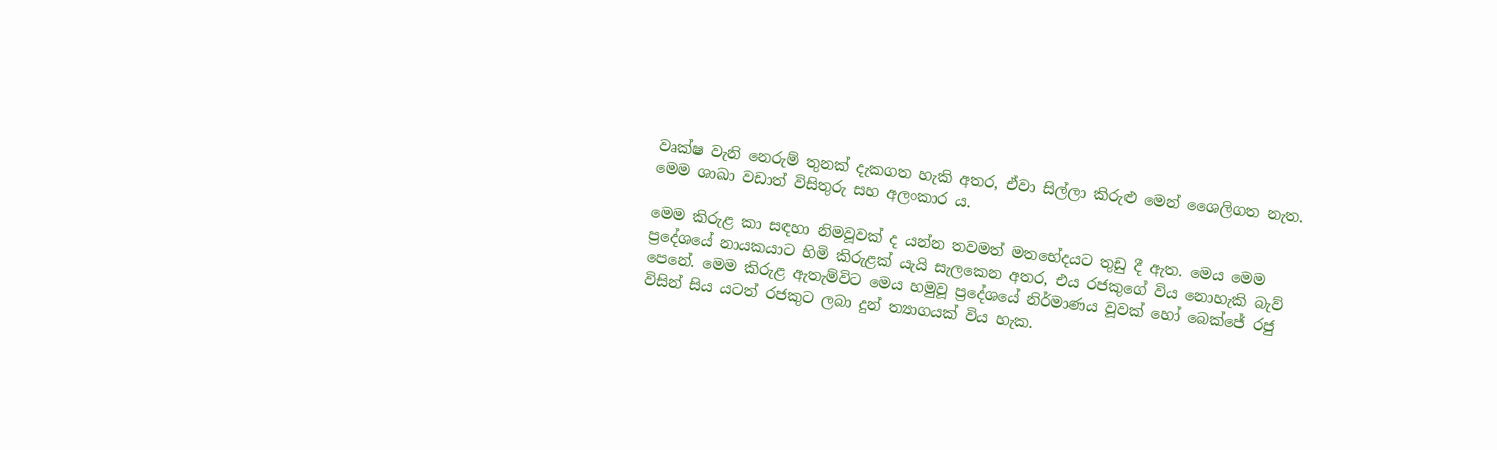වෘක්ෂ වැනි නෙරුම් තුනක් දැකගත හැකි අතර, ඒවා සිල්ලා කිරුළු මෙන් ශෛලිගත නැත. මෙම ශාඛා වඩාත් විසිතුරු සහ අලංකාර ය.

මෙම කිරුළ කා සඳහා නිමවූවක් ද යන්න තවමත් මතභේදයට තුඩු දී ඇත. මෙය මෙම ප්‍රදේශයේ නායකයාට හිමි කිරුළක් යැයි සැලකෙන අතර, එය රජකුගේ විය නොහැකි බැව් පෙනේ. මෙම කිරුළ ඇතැම්විට මෙය හමුවූ ප්‍රදේශයේ නිර්මාණය වූවක් හෝ බෙක්ජේ රජු විසින් සිය යටත් රජකුට ලබා දුන් ත්‍යාගයක් විය හැක.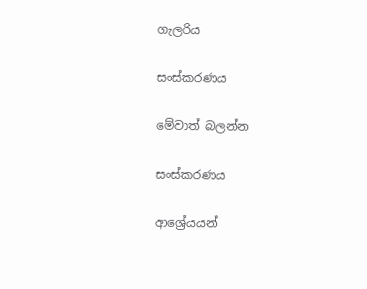ගැලරිය

සංස්කරණය

මේවාත් බලන්න

සංස්කරණය

ආශ්‍රේයයන්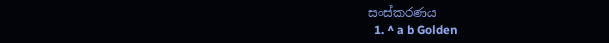සංස්කරණය
  1. ^ a b Golden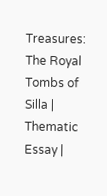Treasures: The Royal Tombs of Silla | Thematic Essay |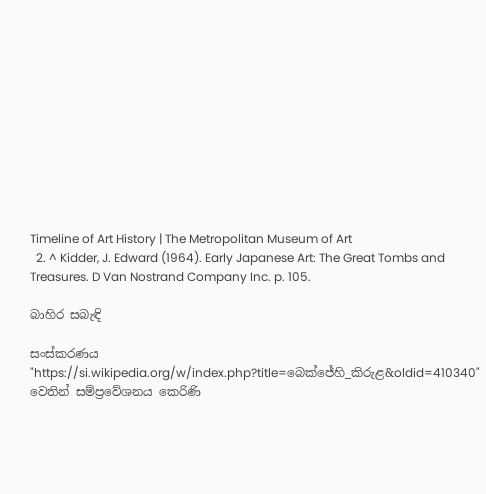Timeline of Art History | The Metropolitan Museum of Art
  2. ^ Kidder, J. Edward (1964). Early Japanese Art: The Great Tombs and Treasures. D Van Nostrand Company Inc. p. 105.

බාහිර සබැඳි

සංස්කරණය
"https://si.wikipedia.org/w/index.php?title=බෙක්ජේහි_කිරුළ&oldid=410340" වෙතින් සම්ප්‍රවේශනය කෙරිණි